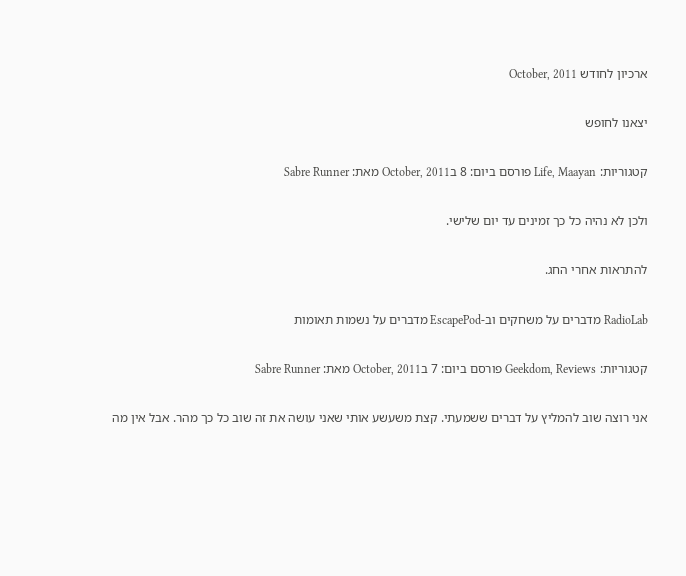ארכיון לחודש October, 2011

יצאנו לחופש

קטגוריות: Life, Maayan פורסם ביום: 8 בOctober, 2011 מאת: Sabre Runner

ולכן לא נהיה כל כך זמינים עד יום שלישי.

להתראות אחרי החג.

RadioLab מדברים על משחקים וב-EscapePod מדברים על נשמות תאומות

קטגוריות: Geekdom, Reviews פורסם ביום: 7 בOctober, 2011 מאת: Sabre Runner

אני רוצה שוב להמליץ על דברים ששמעתי. קצת משעשע אותי שאני עושה את זה שוב כל כך מהר. אבל אין מה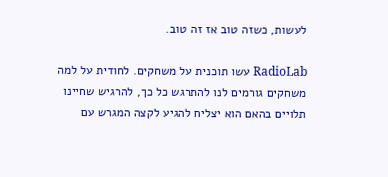לעשות, כשזה טוב אז זה טוב.

RadioLab עשו תוכנית על משחקים. לחודית על למה משחקים גורמים לנו להתרגש כל כך, להרגיש שחיינו תלויים בהאם הוא יצליח להגיע לקצה המגרש עם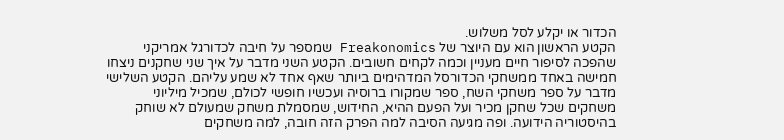הכדור או יקלע לסל משלוש.
הקטע הראשון הוא עם היוצר של Freakonomics שמספר על חיבה לכדורגל אמריקני שהפכה לסיפור חיים מעניין וכמה לקחים חשובים. הקטע השני מדבר על איך שני שחקנים ניצחו חמישה באחד ממשחקי הכדורסל המדהימים ביותר שאף אחד לא שמע עליהם. הקטע השלישי מדבר על ספר משחקי השח, ספר שמקורו ברוסיה ועכשיו חופשי לכולם, שמכיל מיליוני משחקים שכל שחקן מכיר ועל הפעם ההיא, החידוש, שמסמלת משחק שמעולם לא שוחק בהיסטוריה הידועה. ופה מגיעה הסיבה למה הפרק הזה חובה, למה משחקים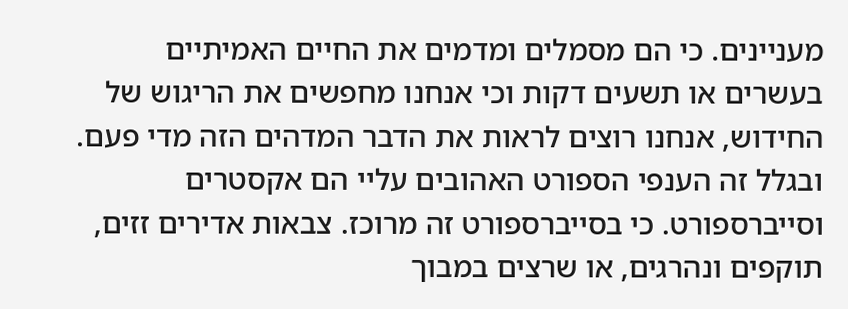מעניינים. כי הם מסמלים ומדמים את החיים האמיתיים בעשרים או תשעים דקות וכי אנחנו מחפשים את הריגוש של החידוש, אנחנו רוצים לראות את הדבר המדהים הזה מדי פעם.
ובגלל זה הענפי הספורט האהובים עליי הם אקסטרים וסייברספורט. כי בסייברספורט זה מרוכז. צבאות אדירים זזים, תוקפים ונהרגים, או שרצים במבוך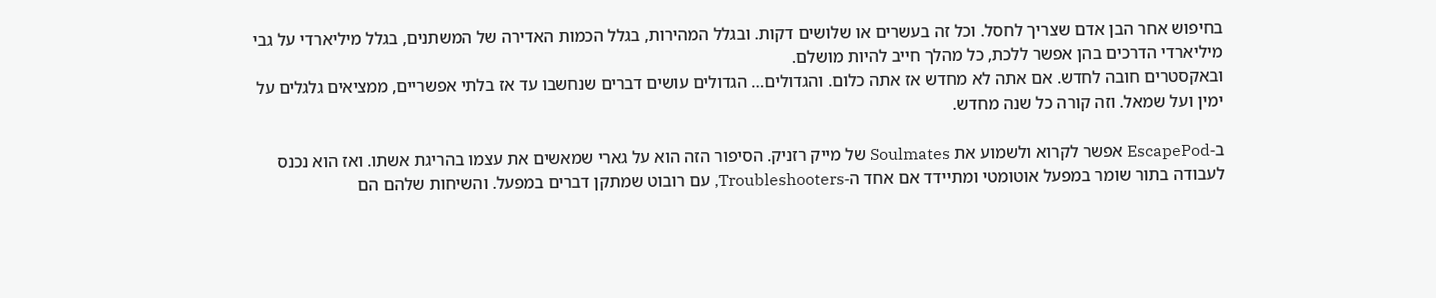בחיפוש אחר הבן אדם שצריך לחסל. וכל זה בעשרים או שלושים דקות. ובגלל המהירות, בגלל הכמות האדירה של המשתנים, בגלל מיליארדי על גבי מיליארדי הדרכים בהן אפשר ללכת, כל מהלך חייב להיות מושלם.
ובאקסטרים חובה לחדש. אם אתה לא מחדש אז אתה כלום. והגדולים… הגדולים עושים דברים שנחשבו עד אז בלתי אפשריים, ממציאים גלגלים על ימין ועל שמאל. וזה קורה כל שנה מחדש.

ב-EscapePod אפשר לקרוא ולשמוע את Soulmates של מייק רזניק. הסיפור הזה הוא על גארי שמאשים את עצמו בהריגת אשתו. ואז הוא נכנס לעבודה בתור שומר במפעל אוטומטי ומתיידד אם אחד ה-Troubleshooters, עם רובוט שמתקן דברים במפעל. והשיחות שלהם הם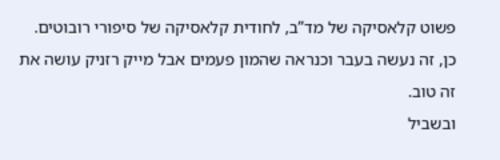פשוט קלאסיקה של מד”ב, לחודית קלאסיקה של סיפורי רובוטים. כן, זה נעשה בעבר וכנראה שהמון פעמים אבל מייק רזניק עושה את זה טוב.
ובשביל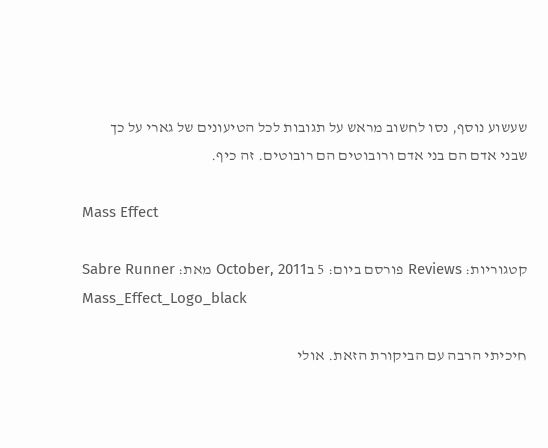שעשוע נוסף, נסו לחשוב מראש על תגובות לכל הטיעונים של גארי על כך שבני אדם הם בני אדם ורובוטים הם רובוטים. זה כיף.

Mass Effect

קטגוריות: Reviews פורסם ביום: 5 בOctober, 2011 מאת: Sabre Runner
Mass_Effect_Logo_black

חיכיתי הרבה עם הביקורת הזאת. אולי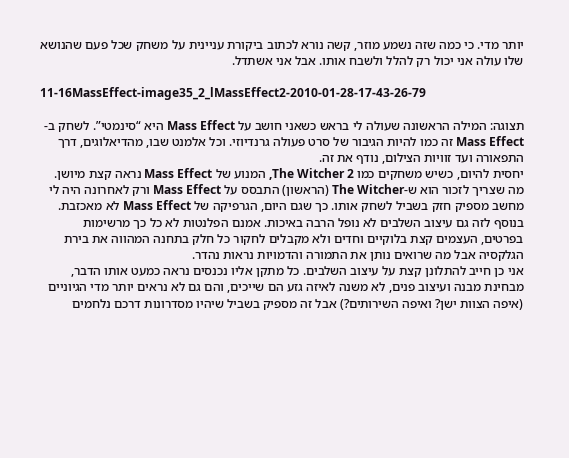יותר מדי. כי כמה שזה נשמע מוזר, קשה נורא לכתוב ביקורת עניינית על משחק שכל פעם שהנושא שלו עולה אני יכול רק להלל ולשבח אותו. אבל אני אשתדל.

11-16MassEffect-image35_2_lMassEffect2-2010-01-28-17-43-26-79

תצוגה: המילה הראשונה שעולה לי בראש כשאני חושב על Mass Effect היא “סינמטי”. לשחק ב-Mass Effect זה כמו להיות הגיבור של סרט פעולה גרנדיוזי. וכל אלמנט שבו, מהדיאלוגים, דרך התפאורה ועד זוויות הצילום, נודף את זה.
יחסית להיום, כשיש משחקים כמו The Witcher 2, המנוע של Mass Effect נראה קצת מיושן. מה שצריך לזכור הוא ש-The Witcher (הראשון) התבסס על Mass Effect ורק לאחרונה היה לי מחשב מספיק חזק בשביל לשחק אותו. כך שגם היום, הגרפיקה של Mass Effect לא מאכזבת.
בנוסף לזה גם עיצוב השלבים לא נופל הרבה באיכות. אמנם הפלנטות לא כל כך מרשימות בפרטים, העצמים קצת בלוקיים וחדים ולא מקבלים לחקור כל חלק בתחנה המהווה את בירת הגלקסיה אבל מה שרואים נותן את התמורה והדמויות נראות נהדר.
אני כן חייב להתלונן קצת על עיצוב השלבים. כל מתקן אליו נכנסים נראה כמעט אותו הדבר, מבחינת מבנה ועיצוב פנים, לא משנה לאיזה גזע הם שייכים, והם גם לא נראים יותר מדי הגיוניים (איפה הצוות ישן? ואיפה השירותים?) אבל זה מספיק בשביל שיהיו מסדרונות דרכם נלחמים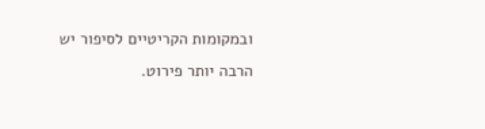ובמקומות הקריטיים לסיפור יש הרבה יותר פירוט.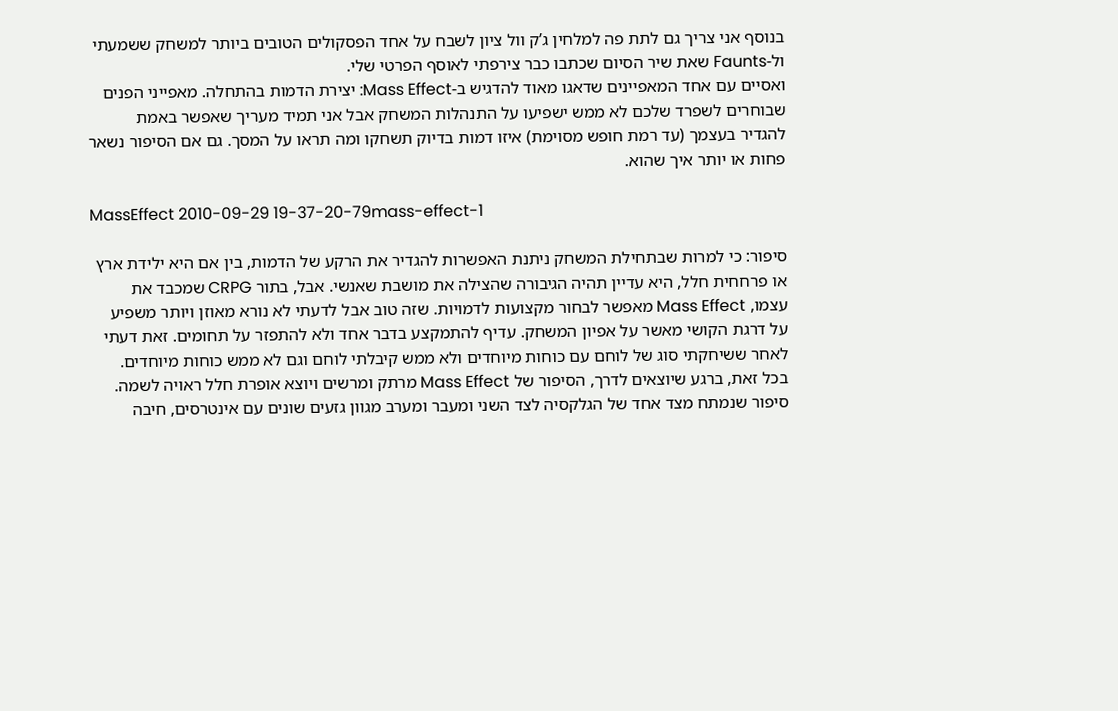בנוסף אני צריך גם לתת פה למלחין ג’ק וול ציון לשבח על אחד הפסקולים הטובים ביותר למשחק ששמעתי ול-Faunts שאת שיר הסיום שכתבו כבר צירפתי לאוסף הפרטי שלי.
ואסיים עם אחד המאפיינים שדאגו מאוד להדגיש ב-Mass Effect: יצירת הדמות בהתחלה. מאפייני הפנים שבוחרים לשפרד שלכם לא ממש ישפיעו על התנהלות המשחק אבל אני תמיד מעריך שאפשר באמת להגדיר בעצמך (עד רמת חופש מסוימת) איזו דמות בדיוק תשחקו ומה תראו על המסך. גם אם הסיפור נשאר פחות או יותר איך שהוא.

MassEffect 2010-09-29 19-37-20-79mass-effect-1

סיפור: כי למרות שבתחילת המשחק ניתנת האפשרות להגדיר את הרקע של הדמות, בין אם היא ילידת ארץ או פרחחית חלל, היא עדיין תהיה הגיבורה שהצילה את מושבת שאנשי. אבל, בתור CRPG שמכבד את עצמו, Mass Effect מאפשר לבחור מקצועות לדמויות. שזה טוב אבל לדעתי לא נורא מאוזן ויותר משפיע על דרגת הקושי מאשר על אפיון המשחק. עדיף להתמקצע בדבר אחד ולא להתפזר על תחומים. זאת דעתי לאחר ששיחקתי סוג של לוחם עם כוחות מיוחדים ולא ממש קיבלתי לוחם וגם לא ממש כוחות מיוחדים.
בכל זאת, ברגע שיוצאים לדרך, הסיפור של Mass Effect מרתק ומרשים ויוצא אופרת חלל ראויה לשמה. סיפור שנמתח מצד אחד של הגלקסיה לצד השני ומעבר ומערב מגוון גזעים שונים עם אינטרסים, חיבה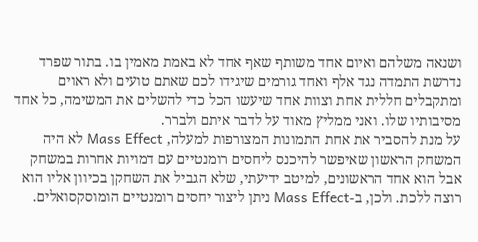ושנאה משלהם ואיום אחד משותף שאף אחד לא באמת מאמין בו. בתור שפרד נדרשת התמדה נגד אלף ואחד גורמים שיגידו לכם שאתם טועים ולא ראוים ומתקבלים חללית אחת וצוות אחד שיעשו הכל כדי להשלים את המשימה, כל אחד מסיבותיו שלו. ואני ממליץ מאוד על לדבר איתם ולברר.
על מנת להסביר את אחת התמונות המצורפות למעלה, Mass Effect לא היה המשחק הראשון שאיפשר להיכנס ליחסים רומנטיים עם דמויות אחרות במשחק אבל הוא אחד הראשונים, למיטב ידיעתי, שלא הגביל את השחקן בכיוון אליו הוא רוצה ללכת. ולכן, ב-Mass Effect ניתן ליצור יחסים רומנטיים הומוסקסואלים.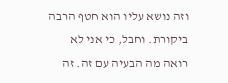וזה נושא עליו הוא חטף הרבה ביקורת. וחבל, כי אני לא רואה מה הבעיה עם זה. זה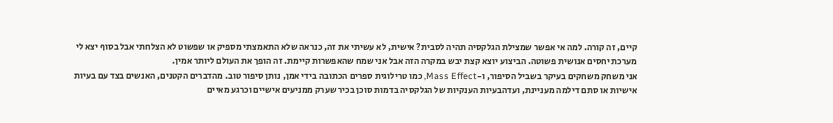קיים, זה קורה. למה אי אפשר שמצילת הגלקסיה תהיה לסבית? אישית, לא עשיתי את זה, כנראה שלא התאמצתי מספיק או שפשוט לא הצלחתי אבל בסוף יצא לי מערכת יחסים אנושית פשוטה. הביצוע יוצא קצת יבש במקרה הזה אבל אני שמח שהאפשרות קיימת. זה הופך את העולם ליותר אמין.
אני משחק משחקים בעיקר בשביל הסיפור, ו-Mass Effect, כמו טרילוגית ספרים הכתובה בידי אמן, נותן סיפור טוב. מהדברים הקטנים, האנשים בצד עם בעיות אישיות או סתם דילמה מעניינת, ועדהבעיות הענקיות של הגלקסיה בדמות סוכן בכיר שערק ממניעים אישיים וכרגע מאיים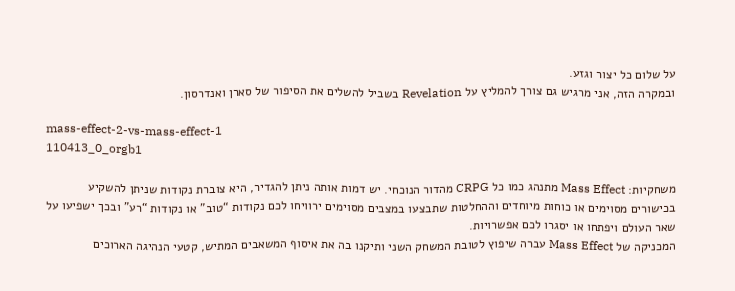על שלום כל יצור וגזע.
ובמקרה הזה, אני מרגיש גם צורך להמליץ על Revelation בשביל להשלים את הסיפור של סארן ואנדרסון.

mass-effect-2-vs-mass-effect-1
110413_0_orgb1

משחקיות: Mass Effect מתנהג כמו כל CRPG מהדור הנוכחי. יש דמות אותה ניתן להגדיר, היא צוברת נקודות שניתן להשקיע בכישורים מסוימים או כוחות מיוחדים וההחלטות שתבצעו במצבים מסוימים ירוויחו לכם נקודות “טוב” או נקודות “רע” ובכך ישפיעו על שאר העולם ויפתחו או יסגרו לכם אפשרויות.
המכניקה של Mass Effect עברה שיפוץ לטובת המשחק השני ותיקנו בה את איסוף המשאבים המתיש, קטעי הנהיגה הארוכים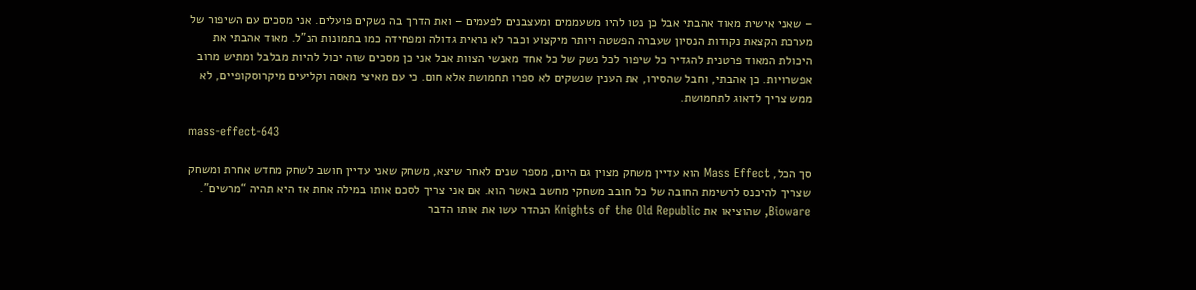– שאני אישית מאוד אהבתי אבל כן נטו להיו משעממים ומעצבנים לפעמים – ואת הדרך בה נשקים פועלים. אני מסכים עם השיפור של מערכת הקצאת נקודות הנסיון שעברה הפשטה ויותר מיקצוע וכבר לא נראית גדולה ומפחידה כמו בתמונות הנ”ל. מאוד אהבתי את היכולת המאוד פרטנית להגדיר כל שיפור לכל נשק של כל אחד מאנשי הצוות אבל אני כן מסכים שזה יכול להיות מבלבל ומתיש מרוב אפשרויות. כן אהבתי, וחבל שהסירו, את הענין שנשקים לא ספרו תחמושת אלא חום. כי עם מאיצי מאסה וקליעים מיקרוסקופיים, לא ממש צריך לדאוג לתחמושת.

mass-effect-643

סך הכל, Mass Effect הוא עדיין משחק מצוין גם היום, מספר שנים לאחר שיצא, משחק שאני עדיין חושב לשחק מחדש אחרת ומשחק שצריך להיכנס לרשימת החובה של כל חובב משחקי מחשב באשר הוא. אם אני צריך לסכם אותו במילה אחת אז היא תהיה “מרשים”. Bioware, שהוציאו את Knights of the Old Republic הנהדר עשו את אותו הדבר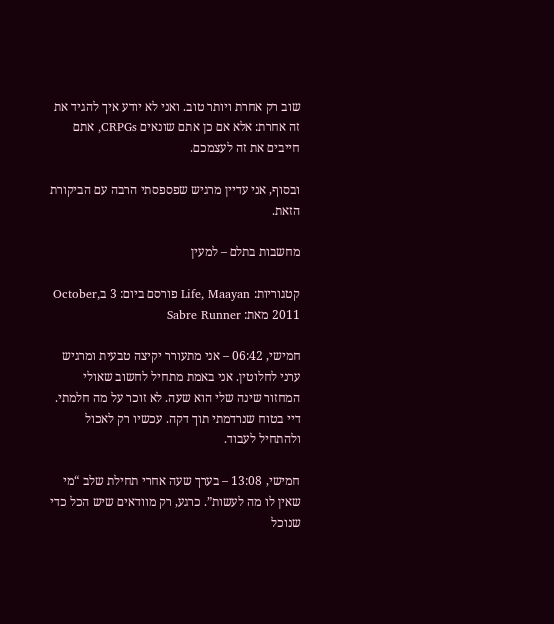שוב רק אחרת ויותר טוב. ואני לא יודע איך להגיד את זה אחרת: אלא אם כן אתם שונאים CRPGs, אתם חייבים את זה לעצמכם.

ובסוף, אני עדיין מרגיש שפספסתי הרבה עם הביקורת הזאת.

מחשבות בתלם – למעין

קטגוריות: Life, Maayan פורסם ביום: 3 בOctober, 2011 מאת: Sabre Runner

חמישי, 06:42 – אני מתעורר יקיצה טבעית ומרגיש ערני לחלוטין. אני באמת מתחיל לחשוב שאולי המחזור שינה שלי הוא שעה. לא זוכר על מה חלמתי. דיי בטוח שנרדמתי תוך דקה. עכשיו רק לאכול ולהתחיל לעבוד.

חמישי, 13:08 – בערך שעה אחרי תחילת שלב “מי שאין לו מה לעשות”. כרגע, רק מוודאים שיש הכל כדי שנוכל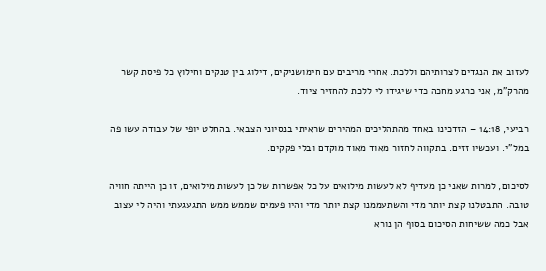לעזוב את הנגדים לצרותיהם וללכת. אחרי מריבים עם חימושניקים, דילוג בין טנקים וחילוץ כל פיסת קשר מהרק”מ, אני כרגע מחכה כדי שיגידו לי ללכת להחזיר ציוד.

רביעי, 14:18 – הזדכינו באחד מהתהליכים המהירים שראיתי בנסיוני הצבאי. בהחלט יופי של עבודה עשו פה במל”י. ועכשיו זזים. בתקווה לחזור מאוד מאוד מוקדם ובלי פקקים.

לסיכום, למרות שאני כן מעדיף לא לעשות מילואים על כל אפשרות של כן לעשות מילואים, זו כן הייתה חוויה טובה. התבטלנו קצת יותר מדי והשתעממנו קצת יותר מדי והיו פעמים שממש ממש התגעגעתי והיה לי עצוב אבל כמה ששיחות הסיכום בסוף הן נורא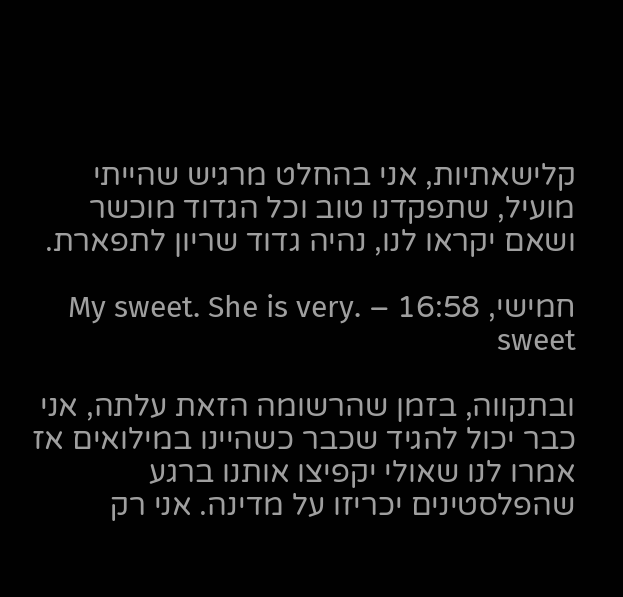קלישאתיות, אני בהחלט מרגיש שהייתי מועיל, שתפקדנו טוב וכל הגדוד מוכשר ושאם יקראו לנו, נהיה גדוד שריון לתפארת.

חמישי, 16:58 – .My sweet. She is very sweet

ובתקווה, בזמן שהרשומה הזאת עלתה, אני כבר יכול להגיד שכבר כשהיינו במילואים אז אמרו לנו שאולי יקפיצו אותנו ברגע שהפלסטינים יכריזו על מדינה. אני רק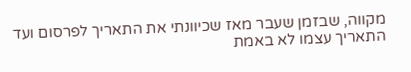מקווה, שבזמן שעבר מאז שכיוונתי את התאריך לפרסום ועד התאריך עצמו לא באמת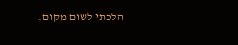הלכתי לשום מקום.